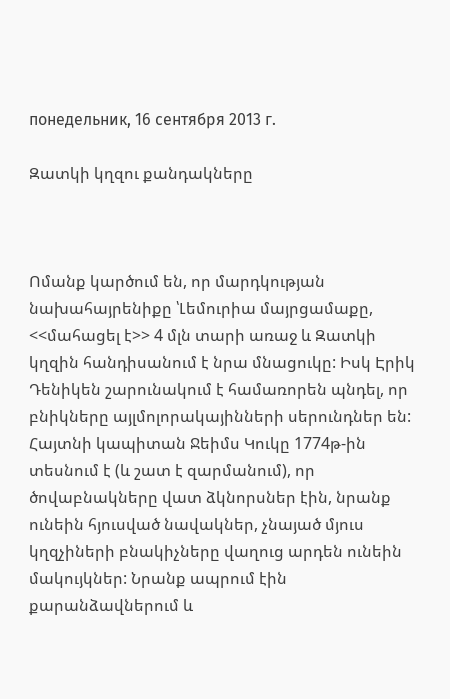понедельник, 16 сентября 2013 г.

Զատկի կղզու քանդակները



Ոմանք կարծում են, որ մարդկության նախահայրենիքը ՝Լեմուրիա մայրցամաքը, <<մահացել է>> 4 մլն տարի առաջ և Զատկի կղզին հանդիսանում է նրա մնացուկը: Իսկ Էրիկ Դենիկեն շարունակում է համառորեն պնդել, որ բնիկները այլմոլորակայինների սերունդներ են: Հայտնի կապիտան Ջեիմս Կուկը 1774թ-ին տեսնում է (և շատ է զարմանում), որ ծովաբնակները վատ ձկնորսներ էին, նրանք ունեին հյուսված նավակներ, չնայած մյուս կղզչիների բնակիչները վաղուց արդեն ունեին մակույկներ: Նրանք ապրում էին քարանձավներում և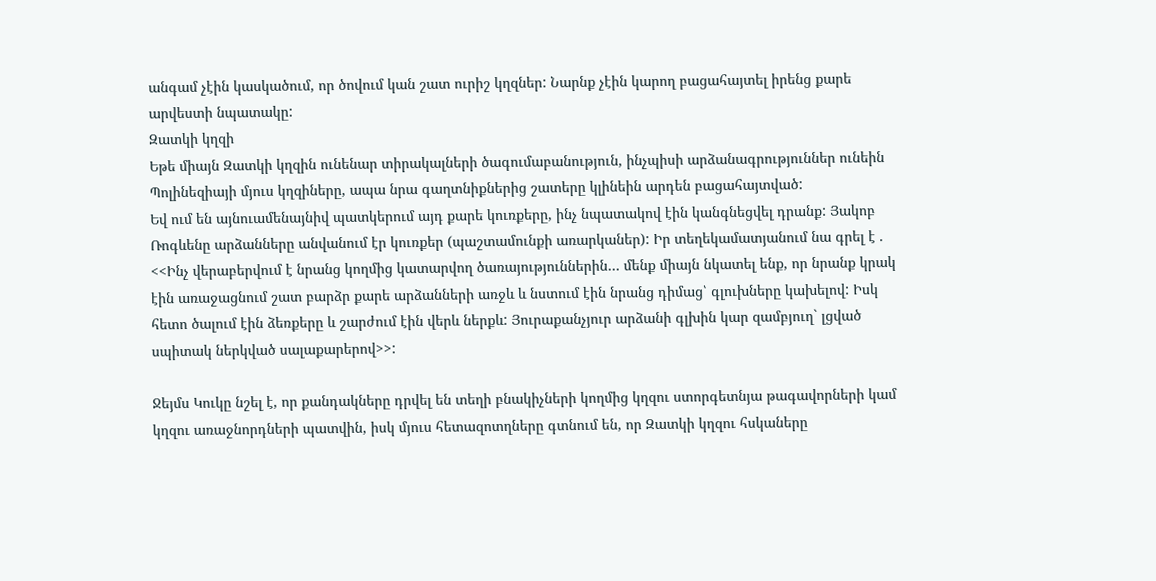անգամ չէին կասկածում, որ ծովում կան շատ ուրիշ կղզներ: Նարնք չէին կարող բացահայտել իրենց քարե արվեստի նպատակը:
Զատկի կղզի
Եթե միայն Զատկի կղզին ունենար տիրակալների ծագումաբանություն, ինչպիսի արձանագրություններ ունեին Պոլինեզիայի մյուս կղզիները, ապա նրա գաղտնիքներից շատերը կլինեին արդեն բացահայտված:
Եվ ում են այնուամենայնիվ պատկերում այդ քարե կուռքերը, ինչ նպատակով էին կանգնեցվել դրանք: Յակոբ Ռոգևենը արձանները անվանում էր կուռքեր (պաշտամունքի առարկաներ): Իր տեղեկամատյանում նա գրել է . <<Ինչ վերաբերվում է նրանց կողմից կատարվող ծառայություններին… մենք միայն նկատել ենք, որ նրանք կրակ էին առաջացնում շատ բարձր քարե արձանների առջև և նստում էին նրանց դիմաց՝ գլուխները կախելով: Իսկ հետո ծալում էին ձեռքերը և շարժում էին վերև ներքև: Յուրաքանչյուր արձանի գլխին կար զամբյուղ` լցված սպիտակ ներկված սալաքարերով>>:

Ջեյմս Կուկը նշել է, որ քանդակները դրվել են տեղի բնակիչների կողմից կղզու ստորգետնյա թագավորների կամ կղզու առաջնորդների պատվին, իսկ մյուս հետազոտղները գտնում են, որ Զատկի կղզու հսկաները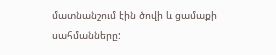մատնանշում էին ծովի և ցամաքի սահմանները: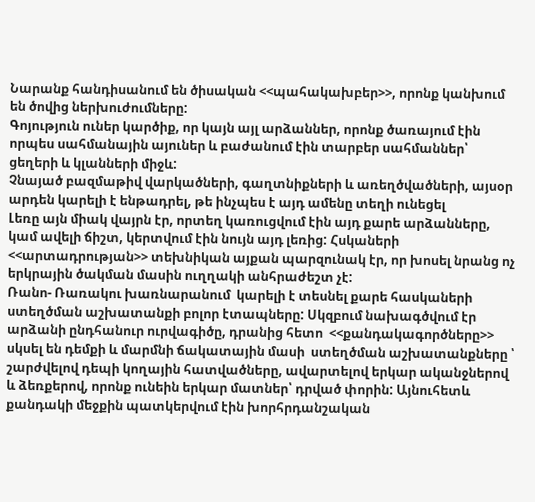Նարանք հանդիսանում են ծիսական <<պահակախբեր>>, որոնք կանխում են ծովից ներխուժումները:
Գոյություն ուներ կարծիք, որ կայն այլ արձաններ, որոնք ծառայում էին որպես սահմանային այուներ և բաժանում էին տարբեր սահմաններ՝ ցեղերի և կլանների միջև:
Չնայած բազմաթիվ վարկածների, գաղտնիքների և առեղծվածների, այսօր արդեն կարելի է ենթադրել, թե ինչպես է այդ ամենը տեղի ունեցել
Լեռը այն միակ վայրն էր, որտեղ կառուցվում էին այդ քարե արձանները, կամ ավելի ճիշտ, կերտվում էին նույն այդ լեռից: Հսկաների <<արտադրության>> տեխնիկան այքան պարզունակ էր, որ խոսել նրանց ոչ երկրային ծակման մասին ուղղակի անհրաժեշտ չէ:
Ռանո- Ռառակու խառնարանում  կարելի է տեսնել քարե հասկաների ստեղծման աշխատանքի բոլոր էտապները: Սկզբում նախագծվում էր արձանի ընդհանուր ուրվագիծը, դրանից հետո  <<քանդակագործները>> սկսել են դեմքի և մարմնի ճակատային մասի  ստեղծման աշխատանքները ՝ շարժվելով դեպի կողային հատվածները, ավարտելով երկար ականջներով և ձեռքերով, որոնք ունեին երկար մատներ՝ դրված փորին: Այնուհետև քանդակի մեջքին պատկերվում էին խորհրդանշական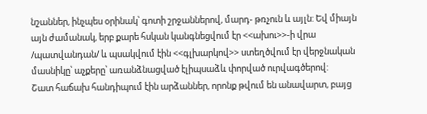նշաններ, ինչպես օրինակ՝ գոտի շրջաններով, մարդ- թռչուն և այլն: Եվ միայն այն ժամանակ, երբ քարե հսկան կանգնեցվում էր <<ախու>>-ի վրա /պատվանդան/ և պսակվում էին <<գլխարկով>> ստեղծվում էր վերջնական մասնիկը՝ աչքերը՝ առանձնացված էլիպսաձև փորված ուրվագծերով:
Շատ հաճախ հանդիպում էին արձաններ, որոնք թվում են անավարտ, բայց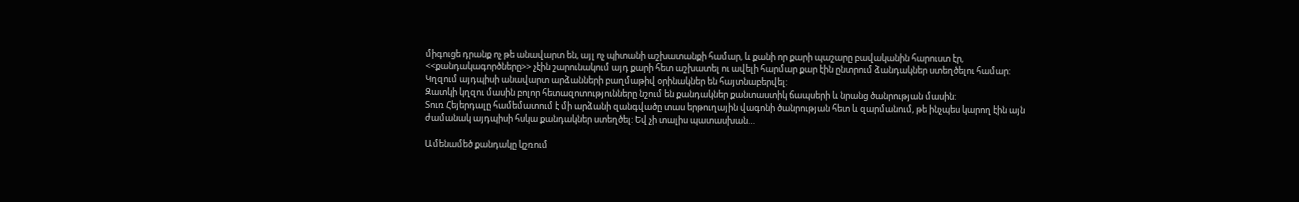միգուցե դրանք ոչ թե անավարտ են, այլ ոչ պիտանի աշխատանքի համար, և քանի որ քարի պաշարը բավականին հարուստ էր, <<քանդակագործները>> չէին շարունակում այդ քարի հետ աշխատել ու ավելի հարմար քար էին ընտրում ձանդակներ ստեղծելու համար: Կղզում այդպիսի անավարտ արձանների բաղմաթիվ օրինակներ են հայտնաբերվել:
Զատկի կղզու մասին բոլոր հետազոտությունները նշում են քանդակներ քանտաստիկ ճապսերի և նրանց ծանրության մասին:
Տուռ Հեյերդալը համեմատում է մի արձանի զանգվածը տաս երթուղային վագոնի ծանրության հետ և զարմանում, թե ինչպես կարող էին այն ժամանակ այդպիսի հսկա քանդակներ ստեղծել: Եվ չի տալիս պատասխան…

Ամենամեծ քանդակը կշռում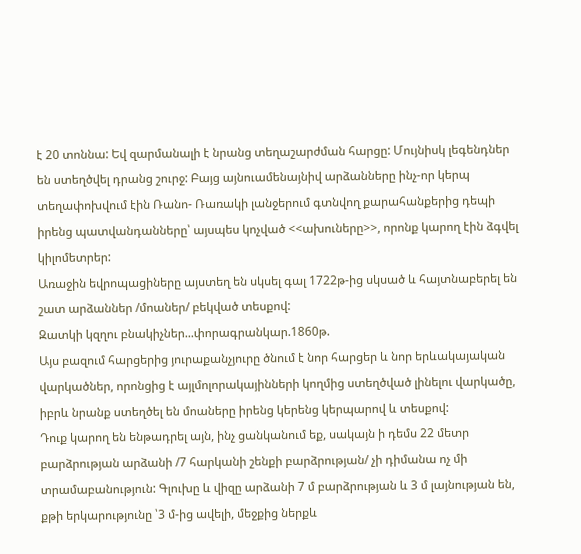է 20 տոննա: Եվ զարմանալի է նրանց տեղաշարժման հարցը: Մույնիսկ լեգենդներ են ստեղծվել դրանց շուրջ: Բայց այնուամենայնիվ արձանները ինչ-որ կերպ տեղափոխվում էին Ռանո- Ռառակի լանջերում գտնվող քարահանքերից դեպի իրենց պատվանդանները՝ այսպես կոչված <<ախուները>>, որոնք կարող էին ձգվել կիլոմետրեր:
Առաջին եվրոպացիները այստեղ են սկսել գալ 1722թ-ից սկսած և հայտնաբերել են շատ արձաններ /մոաներ/ բեկված տեսքով:
Զատկի կզղու բնակիչներ...փորագրանկար.1860թ.
Այս բազում հարցերից յուրաքանչյուրը ծնում է նոր հարցեր և նոր երևակայական վարկածներ, որոնցից է այլմոլորակայինների կողմից ստեղծված լինելու վարկածը, իբրև նրանք ստեղծել են մոաները իրենց կերենց կերպարով և տեսքով:
Դուք կարող են ենթադրել այն, ինչ ցանկանում եք, սակայն ի դեմս 22 մետր բարձրության արձանի /7 հարկանի շենքի բարձրության/ չի դիմանա ոչ մի տրամաբանություն: Գլուխը և վիզը արձանի 7 մ բարձրության և 3 մ լայնության են, քթի երկարությունը ՝3 մ-ից ավելի, մեջքից ներքև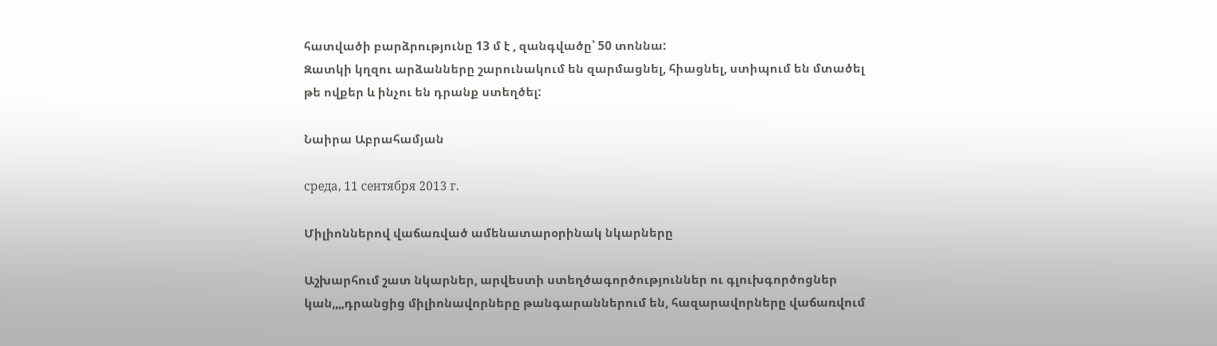հատվածի բարձրությունը 13 մ է , զանգվածը՝ 50 տոննա:
Զատկի կղզու արձանները շարունակում են զարմացնել, հիացնել, ստիպում են մտածել թե ովքեր և ինչու են դրանք ստեղծել:

Նաիրա Աբրահամյան

среда, 11 сентября 2013 г.

Միլիոններով վաճառված ամենատարօրինակ նկարները

Աշխարհում շատ նկարներ, արվեստի ստեղծագործություններ ու գլուխգործոցներ կան,,,,դրանցից միլիոնավորները թանգարաններում են, հազարավորները վաճառվում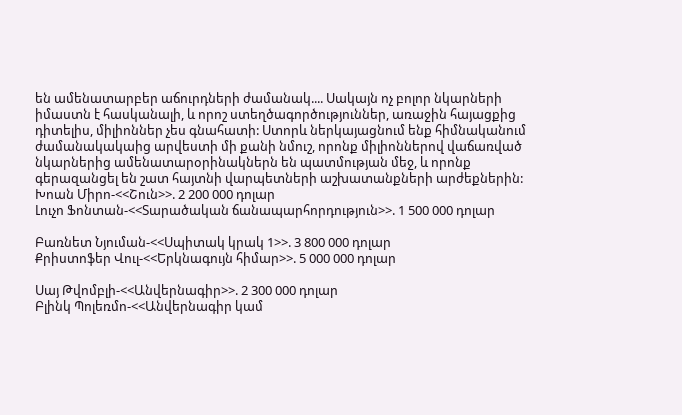են ամենատարբեր աճուրդների ժամանակ.... Սակայն ոչ բոլոր նկարների իմաստն է հասկանալի, և որոշ ստեղծագործություններ, առաջին հայացքից դիտելիս, միլիոններ չես գնահատի: Ստորև ներկայացնում ենք հիմնականում ժամանակակաից արվեստի մի քանի նմուշ, որոնք միլիոններով վաճառված նկարներից ամենատարօրինակներն են պատմության մեջ, և որոնք գերազանցել են շատ հայտնի վարպետների աշխատանքների արժեքներին:
Խոան Միրո-<<Շուն>>. 2 200 000 դոլար
Լուչո Ֆոնտան-<<Տարածական ճանապարհորդություն>>. 1 500 000 դոլար

Բառնետ Նյուման-<<Սպիտակ կրակ 1>>. 3 800 000 դոլար
Քրիստոֆեր Վուլ-<<Երկնագույն հիմար>>. 5 000 000 դոլար

Սայ Թվոմբլի-<<Անվերնագիր>>. 2 300 000 դոլար
Բլինկ Պոլեռմո-<<Անվերնագիր կամ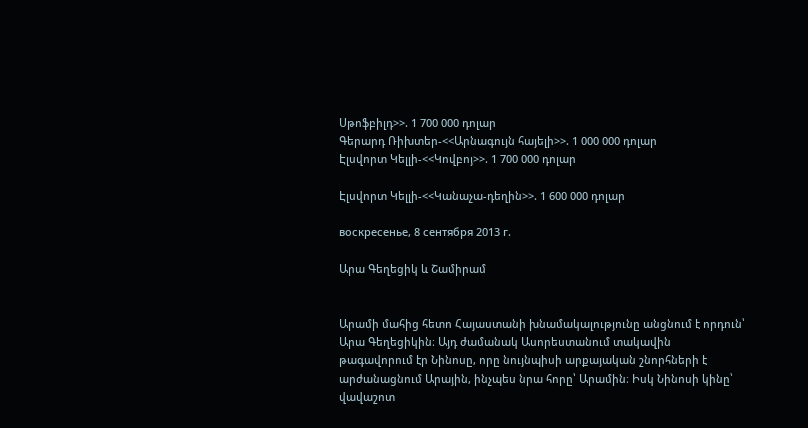Սթոֆբիլդ>>. 1 700 000 դոլար
Գերարդ Ռիխտեր-<<Արնագույն հայելի>>. 1 000 000 դոլար
Էլսվորտ Կելլի-<<Կովբոյ>>. 1 700 000 դոլար

Էլսվորտ Կելլի-<<Կանաչա-դեղին>>. 1 600 000 դոլար

воскресенье, 8 сентября 2013 г.

Արա Գեղեցիկ և Շամիրամ


Արամի մահից հետո Հայաստանի խնամակալությունը անցնում է որդուն՝ Արա Գեղեցիկին։ Այդ ժամանակ Ասորեստանում տակավին թագավորում էր Նինոսը, որը նույնպիսի արքայական շնորհների է արժանացնում Արային, ինչպես նրա հորը՝ Արամին։ Իսկ Նինոսի կինը՝ վավաշոտ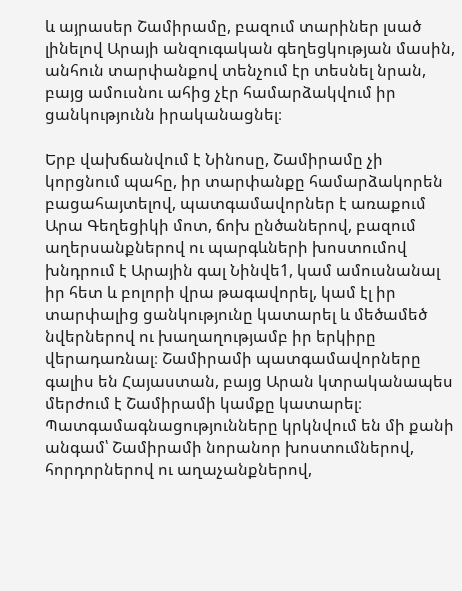և այրասեր Շամիրամը, բազում տարիներ լսած լինելով Արայի անզուգական գեղեցկության մասին, անհուն տարփանքով տենչում էր տեսնել նրան, բայց ամուսնու ահից չէր համարձակվում իր ցանկությունն իրականացնել։

Երբ վախճանվում է Նինոսը, Շամիրամը չի կորցնում պահը, իր տարփանքը համարձակորեն բացահայտելով, պատգամավորներ է առաքում Արա Գեղեցիկի մոտ, ճոխ ընծաներով, բազում աղերսանքներով ու պարգևների խոստումով խնդրում է Արային գալ Նինվե1, կամ ամուսնանալ իր հետ և բոլորի վրա թագավորել, կամ էլ իր տարփալից ցանկությունը կատարել և մեծամեծ նվերներով ու խաղաղությամբ իր երկիրը վերադառնալ։ Շամիրամի պատգամավորները գալիս են Հայաստան, բայց Արան կտրականապես մերժում է Շամիրամի կամքը կատարել։ Պատգամագնացությունները կրկնվում են մի քանի անգամ՝ Շամիրամի նորանոր խոստումներով, հորդորներով ու աղաչանքներով,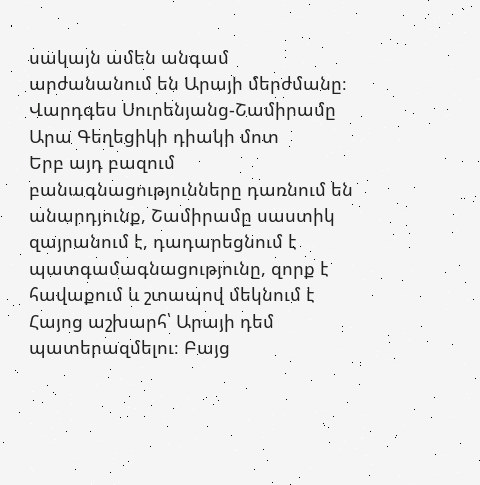սակայն ամեն անգամ արժանանում են Արայի մերժմանը։
Վարդգես Սուրենյանց-Շամիրամը Արա Գեղեցիկի դիակի մոտ
Երբ այդ բազում բանագնացությունները դառնում են անարդյունք, Շամիրամը սաստիկ զայրանում է, դադարեցնում է պատգամագնացությունը, զորք է հավաքում և շտապով մեկնում է Հայոց աշխարհ՝ Արայի դեմ պատերազմելու։ Բայց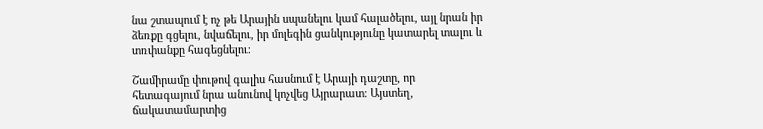նա շտապում է ոչ թե Արային սպանելու կամ հալածելու, այլ նրան իր ձեռքը գցելու, նվաճելու, իր մոլեգին ցանկությունը կատարել տալու և տռփանքը հագեցնելու։

Շամիրամը փութով գալիս հասնում է Արայի դաշտը, որ հետագայում նրա անունով կոչվեց Այրարատ։ Այստեղ, ճակատամարտից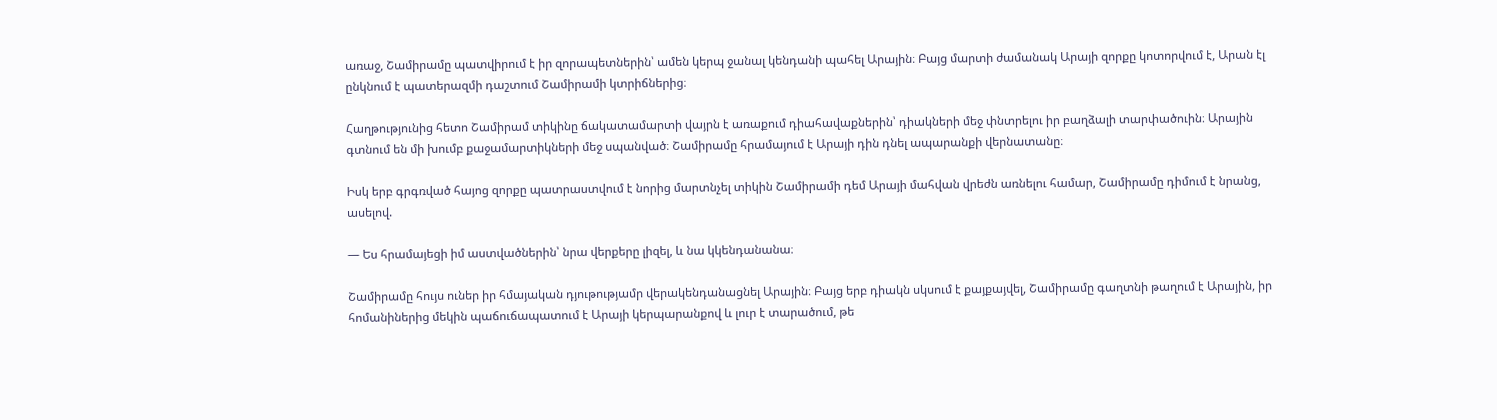առաջ, Շամիրամը պատվիրում է իր զորապետներին՝ ամեն կերպ ջանալ կենդանի պահել Արային։ Բայց մարտի ժամանակ Արայի զորքը կոտորվում է, Արան էլ ընկնում է պատերազմի դաշտում Շամիրամի կտրիճներից։

Հաղթությունից հետո Շամիրամ տիկինը ճակատամարտի վայրն է առաքում դիահավաքներին՝ դիակների մեջ փնտրելու իր բաղձալի տարփածուին։ Արային գտնում են մի խումբ քաջամարտիկների մեջ սպանված։ Շամիրամը հրամայում է Արայի դին դնել ապարանքի վերնատանը։

Իսկ երբ գրգռված հայոց զորքը պատրաստվում է նորից մարտնչել տիկին Շամիրամի դեմ Արայի մահվան վրեժն առնելու համար, Շամիրամը դիմում է նրանց, ասելով.

— Ես հրամայեցի իմ աստվածներին՝ նրա վերքերը լիզել, և նա կկենդանանա։

Շամիրամը հույս ուներ իր հմայական դյութությամր վերակենդանացնել Արային։ Բայց երբ դիակն սկսում է քայքայվել, Շամիրամը գաղտնի թաղում է Արային, իր հոմանիներից մեկին պաճուճապատում է Արայի կերպարանքով և լուր է տարածում, թե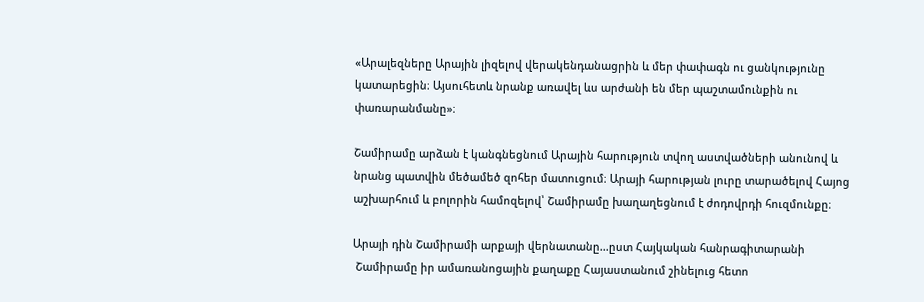«Արալեզները Արային լիզելով վերակենդանացրին և մեր փափագն ու ցանկությունը կատարեցին։ Այսուհետև նրանք առավել ևս արժանի են մեր պաշտամունքին ու փառարանմանը»։

Շամիրամը արձան է կանգնեցնում Արային հարություն տվող աստվածների անունով և նրանց պատվին մեծամեծ զոհեր մատուցում։ Արայի հարության լուրը տարածելով Հայոց աշխարհում և բոլորին համոզելով՝ Շամիրամը խաղաղեցնում է ժոդովրդի հուզմունքը։

Արայի դին Շամիրամի արքայի վերնատանը...ըստ Հայկական հանրագիտարանի
 Շամիրամը իր ամառանոցային քաղաքը Հայաստանում շինելուց հետո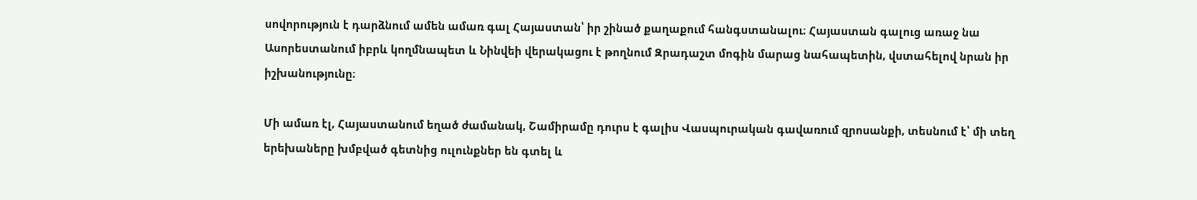սովորություն է դարձնում ամեն ամառ գալ Հայաստան՝ իր շինած քաղաքում հանգստանալու։ Հայաստան գալուց առաջ նա Ասորեստանում իբրև կողմնապետ և Նինվեի վերակացու է թողնում Զրադաշտ մոգին մարաց նահապետին, վստահելով նրան իր իշխանությունը։

Մի ամառ էլ, Հայաստանում եղած ժամանակ, Շամիրամը դուրս է գալիս Վասպուրական գավառում զրոսանքի, տեսնում է՝ մի տեղ երեխաները խմբված գետնից ուլունքներ են գտել և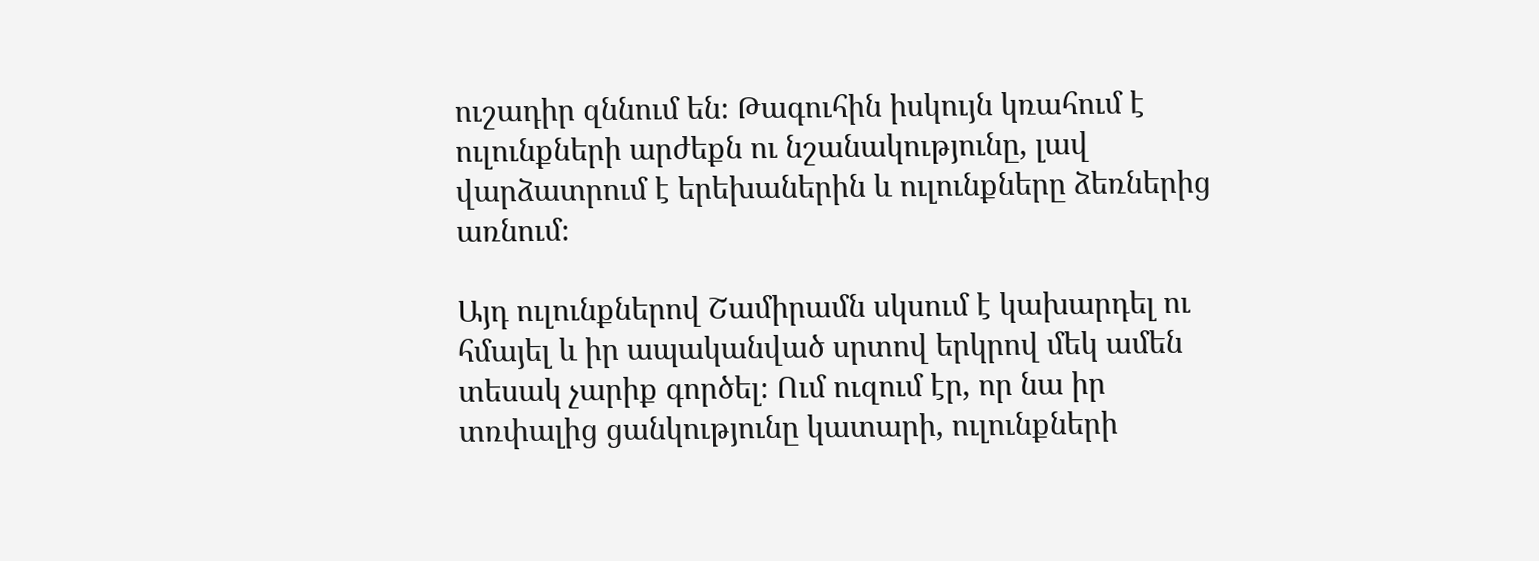ուշադիր զննում են։ Թագուհին իսկույն կռահում է ուլունքների արժեքն ու նշանակությունը, լավ վարձատրում է երեխաներին և ուլունքները ձեռներից առնում։

Այդ ուլունքներով Շամիրամն սկսում է կախարդել ու հմայել և իր ապականված սրտով երկրով մեկ ամեն տեսակ չարիք գործել։ Ում ուզում էր, որ նա իր տռփալից ցանկությունը կատարի, ուլունքների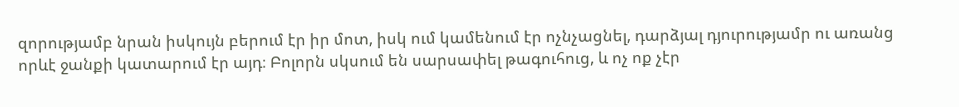զորությամբ նրան իսկույն բերում էր իր մոտ, իսկ ում կամենում էր ոչնչացնել, դարձյալ դյուրությամր ու առանց որևէ ջանքի կատարում էր այդ։ Բոլորն սկսում են սարսափել թագուհուց, և ոչ ոք չէր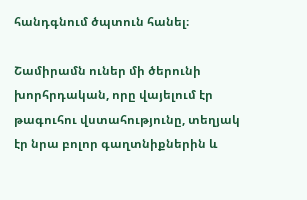հանդգնում ծպտուն հանել։

Շամիրամն ուներ մի ծերունի խորհրդական, որը վայելում էր թագուհու վստահությունը, տեղյակ էր նրա բոլոր գաղտնիքներին և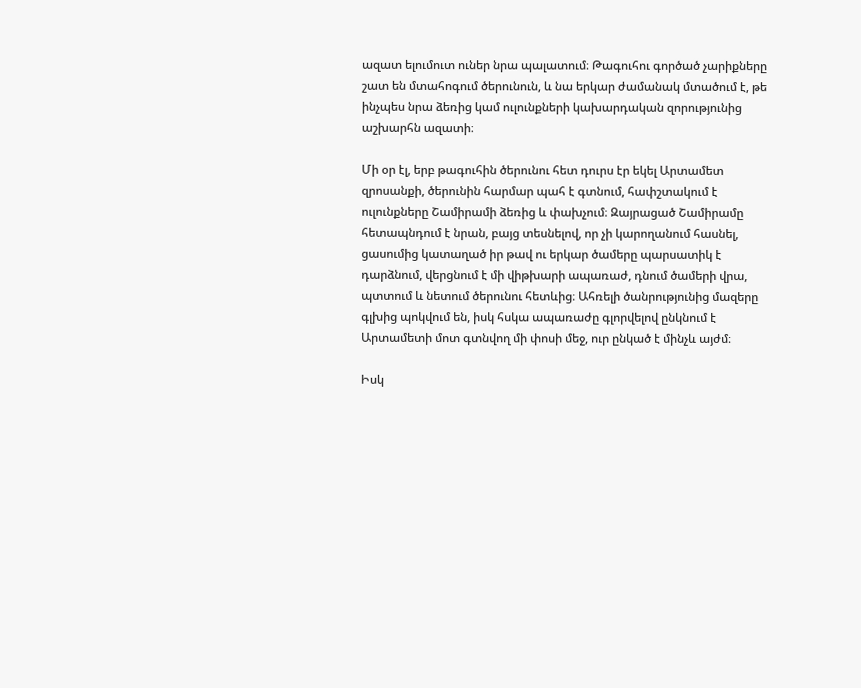ազատ ելումուտ ուներ նրա պալատում։ Թագուհու գործած չարիքները շատ են մտահոգում ծերունուն, և նա երկար ժամանակ մտածում է, թե ինչպես նրա ձեռից կամ ուլունքների կախարդական զորությունից աշխարհն ազատի։

Մի օր էլ, երբ թագուհին ծերունու հետ դուրս էր եկել Արտամետ զրոսանքի, ծերունին հարմար պահ է գտնում, հափշտակում է ուլունքները Շամիրամի ձեռից և փախչում։ Զայրացած Շամիրամը հետապնդում է նրան, բայց տեսնելով, որ չի կարողանում հասնել, ցասումից կատաղած իր թավ ու երկար ծամերը պարսատիկ է դարձնում, վերցնում է մի վիթխարի ապառաժ, դնում ծամերի վրա, պտտում և նետում ծերունու հետևից։ Ահռելի ծանրությունից մազերը գլխից պոկվում են, իսկ հսկա ապառաժը գլորվելով ընկնում է Արտամետի մոտ գտնվող մի փոսի մեջ, ուր ընկած է մինչև այժմ։

Իսկ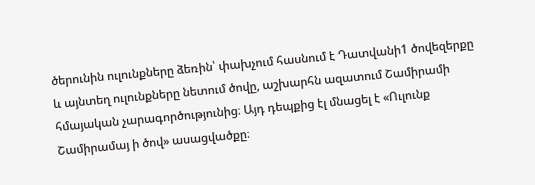ծերունին ուլունքները ձեռին՝ փախչում հասնում է Դատվանի1 ծովեզերքը և այնտեղ ուլունքները նետում ծովը, աշխարհն ազատում Շամիրամի հմայական չարագործությունից։ Այդ դեպքից էլ մնացել է «Ուլունք Շամիրամայ ի ծով» ասացվածքը։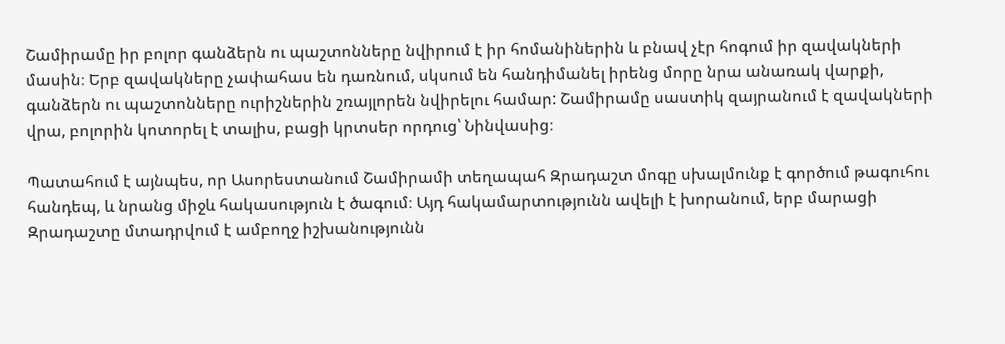Շամիրամը իր բոլոր գանձերն ու պաշտոնները նվիրում է իր հոմանիներին և բնավ չէր հոգում իր զավակների մասին։ Երբ զավակները չափահաս են դառնում, սկսում են հանդիմանել իրենց մորը նրա անառակ վարքի, գանձերն ու պաշտոնները ուրիշներին շռայլորեն նվիրելու համար: Շամիրամը սաստիկ զայրանում է զավակների վրա, բոլորին կոտորել է տալիս, բացի կրտսեր որդուց՝ Նինվասից։

Պատահում է այնպես, որ Ասորեստանում Շամիրամի տեղապահ Զրադաշտ մոգը սխալմունք է գործում թագուհու հանդեպ, և նրանց միջև հակասություն է ծագում։ Այդ հակամարտությունն ավելի է խորանում, երբ մարացի Զրադաշտը մտադրվում է ամբողջ իշխանությունն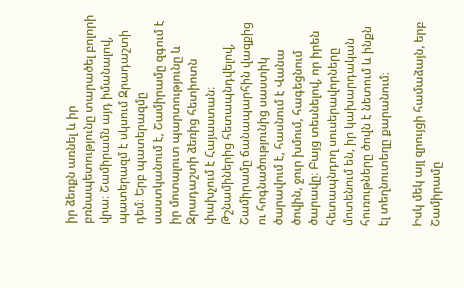իր ձեռքն առնել և իր բռնապետությունը տարածել բոլորի վրա։ Շամիրամն այդ իմանալով, պատերազմ է սկսում Զրադաշտի դեմ։ Երբ պատերազմը սաստկանում է, Շամիրամը զգում է իր մոտալուտ պարտությունը և Զրադաշտի ձեռից հետիոտն փախչում է Հայաստան։ Թշնամիներից հետապնդվելով, Շամիրամը ճանապարհին վազքից ու հոգնածությունից սաստիկ ծարավում է, հասնում է Վանա ծովին, ջուր խմում, հագեցնում ծարավը։ Բայց տեսնելով, որ իրեն հետապնդող սուսերավորները մոտենում են, իր կախարդական հուռութները ծովն է նետում և ինքն էլ տեղնուտեղը քարանում։

Իսկ մեկ այլ զրույցի համաձայն, երբ Շամիրամը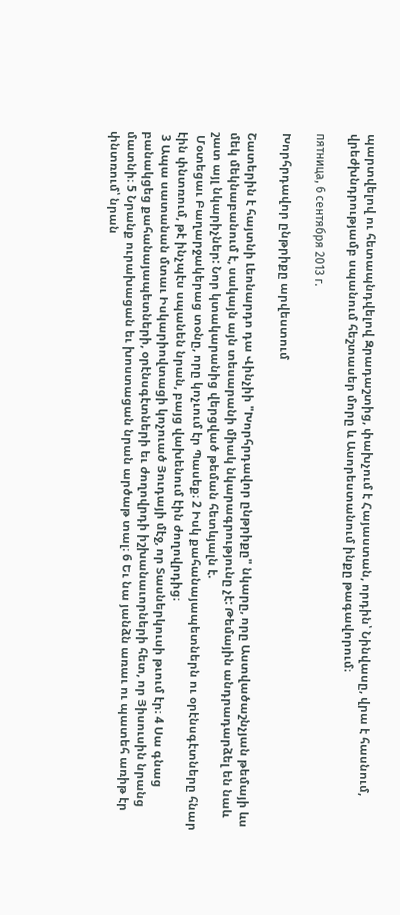պարտվելով ու հետապնդվելով Զրադաշտից, փախչում է Հայաստան, որդին՝ Նինվասը, վրա է հասնում, վրեժխնդրությամբ սպանում հեշտասեր մորը և Ասորեստանում ինքը թագավորում։

пятница, 6 сентября 2013 г.

Խորհրդավոր ընթրիքը արվեստում

Շատերին է հայտնի Լեոնարդո դա Վինչիի "Խորհրդավոր ընթրիքը" նկարը, որը Աստվածաշնչյան թեմայի ևս մեկ մեկնաբանում է, սակայն այն տեսարանի միակ նկարագրությունը չէ: Թեմային անդրադարձել են նաև շատ այլ նկարիչներ: Նոր կտակարանից վերցված թեման հետևյալն է.
 Մօտեցաւ Բաղարջակերաց տօնը, որը կոչւում էր Պասեք։ 2 Իսկ քահանայապետներն ու օրէնսգէտները հնար էին փնտռում, թէ ինչպէս սպանեն նրան, բայց վախենում էին ժողովրդից։
 3 Ապա սատանան մտաւ Իսկարիովտացի կոչուած Յուդայի մէջ, որ Տասներկուսի թւում էր։ 4 Սա գնաց բանակցեց քահանայապետների, օրէնսգէտների եւ ժողովրդի իշխանաւորների հետ, որ Յիսուսին նրանց մատնի։ 5 Նրանք ուրախացան եւ խոստացան նրան արծաթ տալ։ 6 Եւ նա յանձն առաւ ու պատեհ առիթ էր փնտռում՝ նրան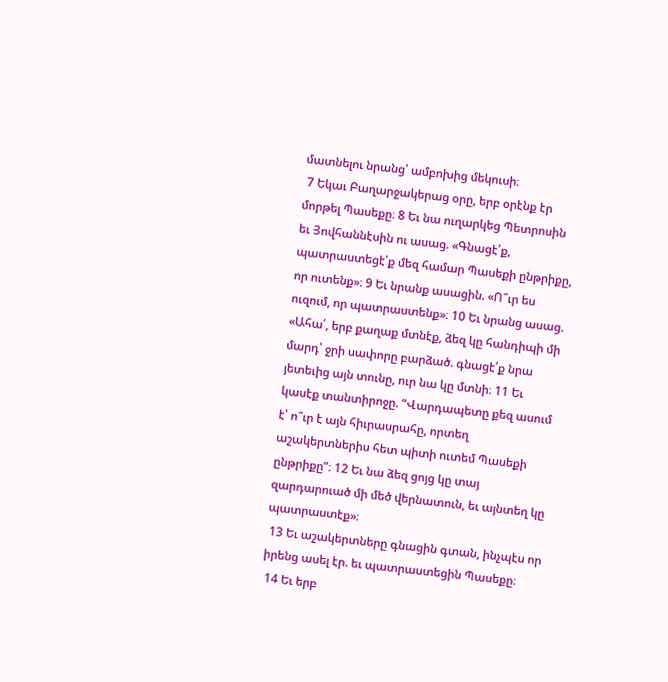մատնելու նրանց՝ ամբոխից մեկուսի։
 7 Եկաւ Բաղարջակերաց օրը, երբ օրէնք էր մորթել Պասեքը։ 8 Եւ նա ուղարկեց Պետրոսին եւ Յովհաննէսին ու ասաց. «Գնացէ՛ք, պատրաստեցէ՛ք մեզ համար Պասեքի ընթրիքը, որ ուտենք»։ 9 Եւ նրանք ասացին. «Ո՞ւր ես ուզում, որ պատրաստենք»։ 10 Եւ նրանց ասաց. «Ահա՛, երբ քաղաք մտնէք, ձեզ կը հանդիպի մի մարդ՝ ջրի սափորը բարձած. գնացէ՛ք նրա յետեւից այն տունը, ուր նա կը մտնի։ 11 Եւ կասէք տանտիրոջը. “Վարդապետը քեզ ասում է՝ ո՞ւր է այն հիւրասրահը, որտեղ աշակերտներիս հետ պիտի ուտեմ Պասեքի ընթրիքը”։ 12 Եւ նա ձեզ ցոյց կը տայ զարդարուած մի մեծ վերնատուն, եւ այնտեղ կը պատրաստէք»։
 13 Եւ աշակերտները գնացին գտան, ինչպէս որ իրենց ասել էր. եւ պատրաստեցին Պասեքը։
 14 Եւ երբ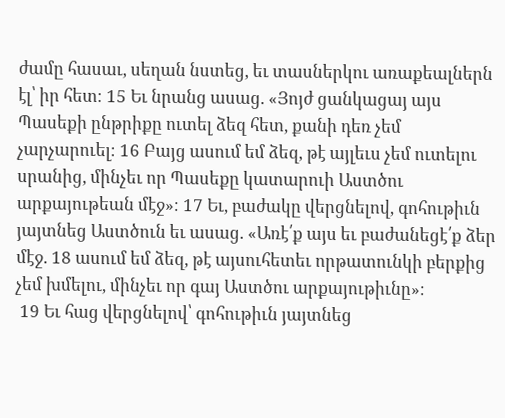ժամը հասաւ, սեղան նստեց, եւ տասներկու առաքեալներն էլ՝ իր հետ։ 15 Եւ նրանց ասաց. «Յոյժ ցանկացայ այս Պասեքի ընթրիքը ուտել ձեզ հետ, քանի դեռ չեմ չարչարուել։ 16 Բայց ասում եմ ձեզ, թէ այլեւս չեմ ուտելու սրանից, մինչեւ որ Պասեքը կատարուի Աստծու արքայութեան մէջ»։ 17 Եւ, բաժակը վերցնելով, գոհութիւն յայտնեց Աստծուն եւ ասաց. «Առէ՛ք այս եւ բաժանեցէ՛ք ձեր մէջ. 18 ասում եմ ձեզ, թէ այսուհետեւ որթատունկի բերքից չեմ խմելու, մինչեւ որ գայ Աստծու արքայութիւնը»։
 19 Եւ հաց վերցնելով՝ գոհութիւն յայտնեց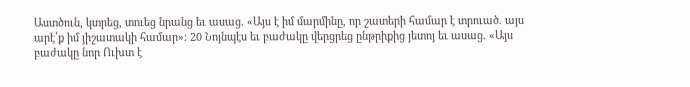Աստծուն, կտրեց, տուեց նրանց եւ ասաց. «Այս է իմ մարմինը, որ շատերի համար է տրուած. այս արէ՛ք իմ յիշատակի համար»։ 20 Նոյնպէս եւ բաժակը վերցրեց ընթրիքից յետոյ եւ ասաց. «Այս բաժակը նոր Ուխտ է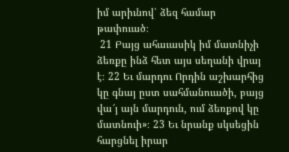իմ արիւնով՝ ձեզ համար թափուած։
 21 Բայց ահաւասիկ իմ մատնիչի ձեռքը ինձ հետ այս սեղանի վրայ է։ 22 Եւ մարդու Որդին աշխարհից կը գնայ ըստ սահմանուածի, բայց վա՜յ այն մարդուն, ում ձեռքով կը մատնուի»։ 23 Եւ նրանք սկսեցին հարցնել իրար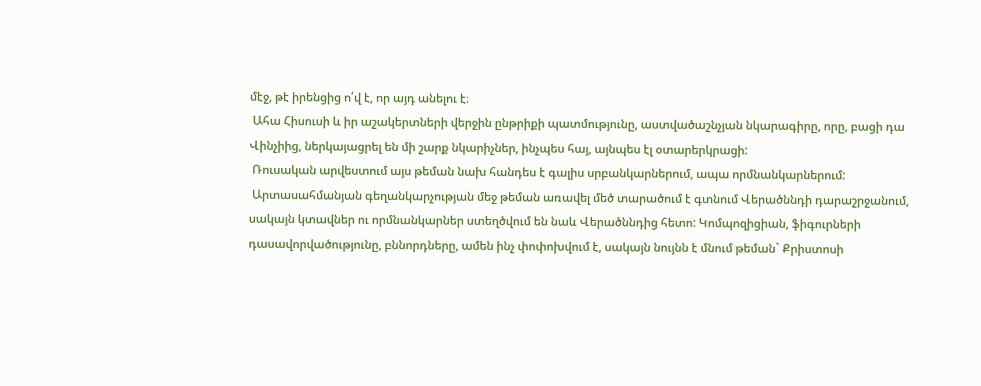մէջ, թէ իրենցից ո՛վ է, որ այդ անելու է։
 Ահա Հիսուսի և իր աշակերտների վերջին ընթրիքի պատմությունը, աստվածաշնչյան նկարագիրը, որը, բացի դա Վինչիից, ներկայացրել են մի շարք նկարիչներ, ինչպես հայ, այնպես էլ օտարերկրացի:
 Ռուսական արվեստում այս թեման նախ հանդես է գալիս սրբանկարներում, ապա որմնանկարներում:
 Արտասահմանյան գեղանկարչության մեջ թեման առավել մեծ տարածում է գտնում Վերածննդի դարաշրջանում, սակայն կտավներ ու որմնանկարներ ստեղծվում են նաև Վերածննդից հետո: Կոմպոզիցիան, ֆիգուրների դասավորվածությունը, բննորդները, ամեն ինչ փոփոխվում է, սակայն նույնն է մնում թեման` Քրիստոսի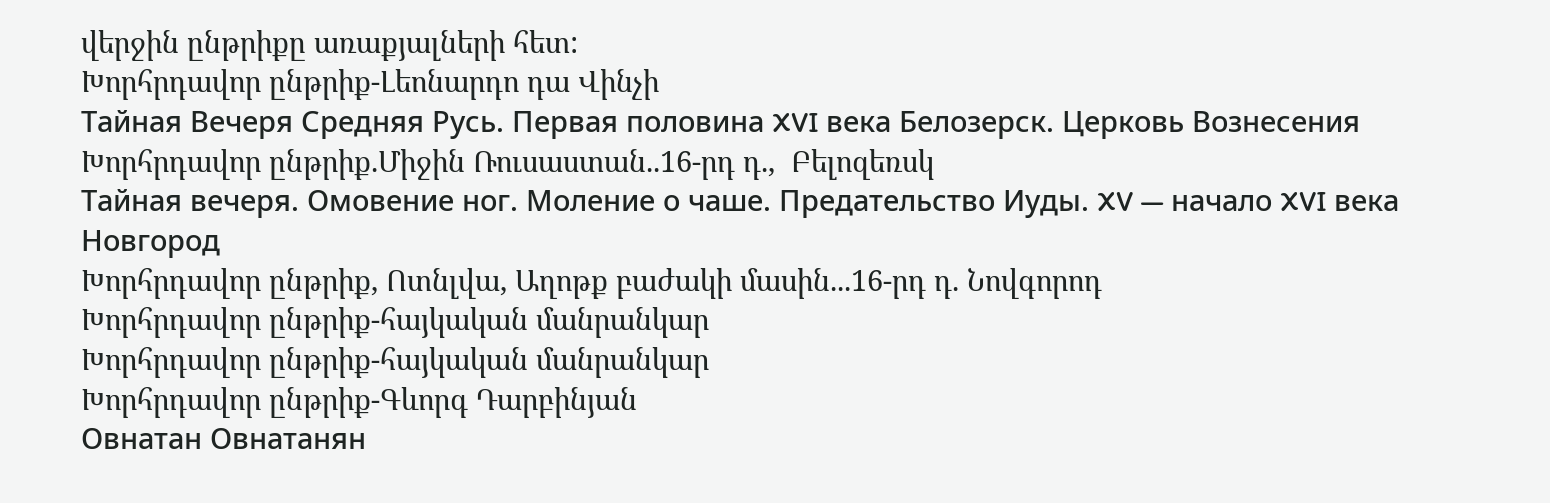վերջին ընթրիքը առաքյալների հետ:
Խորհրդավոր ընթրիք-Լեոնարդո դա Վինչի
Тайная Вечеря Средняя Русь. Первая половина XVI века Белозерск. Церковь Вознесения
Խորհրդավոր ընթրիք.Միջին Ռուսաստան..16-րդ դ.,  Բելոզեռսկ
Тайная вечеря. Омовение ног. Моление о чаше. Предательство Иуды. XV — начало XVI века Новгород
Խորհրդավոր ընթրիք, Ոտնլվա, Աղոթք բաժակի մասին...16-րդ դ. Նովգորոդ
Խորհրդավոր ընթրիք-հայկական մանրանկար
Խորհրդավոր ընթրիք-հայկական մանրանկար
Խորհրդավոր ընթրիք-Գևորգ Դարբինյան
Овнатан Овнатанян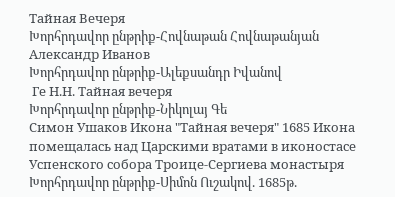Тайная Вечеря
Խորհրդավոր ընթրիք-Հովնաթան Հովնաթանյան
Александр Иванов
Խորհրդավոր ընթրիք-Ալեքսանդր Իվանով
 Ге Н.Н. Тайная вечеря
Խորհրդավոր ընթրիք-Նիկոլայ Գե
Симон Ушаков Икона "Тайная вечеря" 1685 Икона помещалась над Царскими вратами в иконостасе Успенского собора Троице-Сергиева монастыря
Խորհրդավոր ընթրիք-Սիմոն Ուշակով. 1685թ.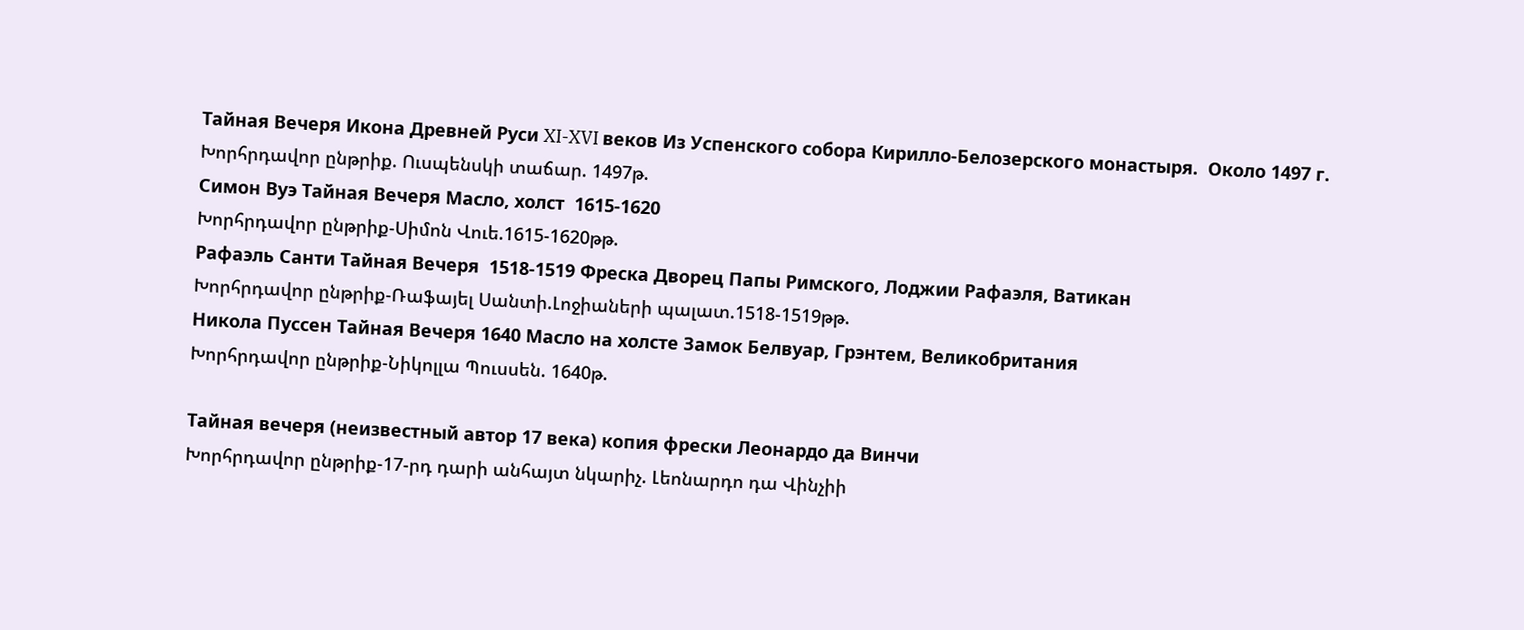Тайная Вечеря Икона Древней Руси XI-XVI веков Из Успенского собора Кирилло-Белозерского монастыря.  Около 1497 г.
Խորհրդավոր ընթրիք. Ուսպենսկի տաճար. 1497թ.
Симон Вуэ Тайная Вечеря Масло, холст  1615-1620
Խորհրդավոր ընթրիք-Սիմոն Վուե.1615-1620թթ.
Рафаэль Санти Тайная Вечеря  1518-1519 Фреска Дворец Папы Римского, Лоджии Рафаэля, Ватикан
Խորհրդավոր ընթրիք-Ռաֆայել Սանտի.Լոջիաների պալատ.1518-1519թթ.
Никола Пуссен Тайная Вечеря 1640 Масло на холсте Замок Белвуар, Грэнтем, Великобритания
Խորհրդավոր ընթրիք-Նիկոլլա Պուսսեն. 1640թ.

Тайная вечеря (неизвестный автор 17 века) копия фрески Леонардо да Винчи
Խորհրդավոր ընթրիք-17-րդ դարի անհայտ նկարիչ. Լեոնարդո դա Վինչիի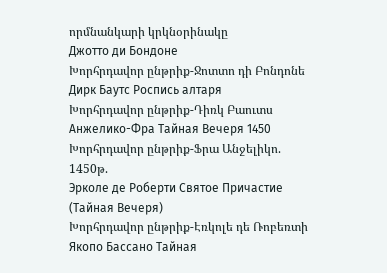որմնանկարի կրկնօրինակը
Джотто ди Бондоне
Խորհրդավոր ընթրիք-Ջոտտո դի Բոնդոնե
Дирк Баутс Роспись алтаря
Խորհրդավոր ընթրիք-Դիռկ Բաուտս
Анжелико-Фра Тайная Вечеря 1450
Խորհրդավոր ընթրիք-Ֆրա Անջելիկո. 1450թ.
Эрколе де Роберти Святое Причастие (Тайная Вечеря)
Խորհրդավոր ընթրիք-Էռկոլե դե Ռոբեռտի
Якопо Бассано Тайная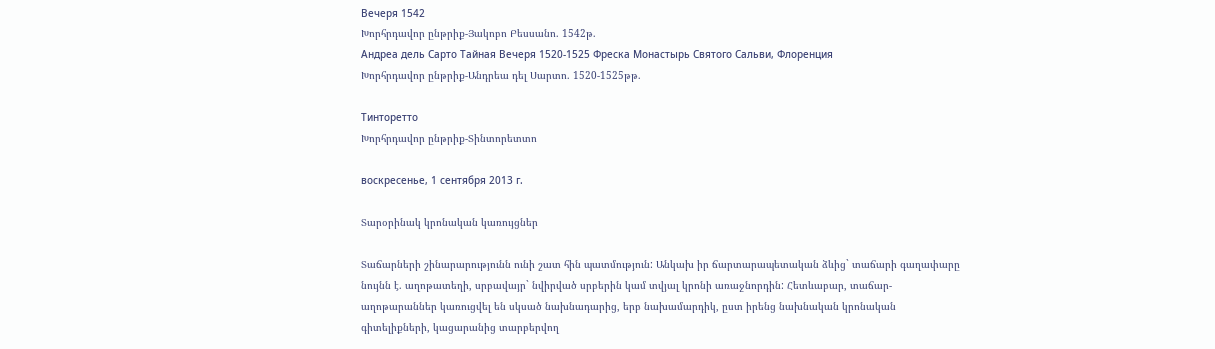Вечеря 1542
Խորհրդավոր ընթրիք-Յակոբո Բեսսանո. 1542թ.
Андреа дель Сарто Тайная Вечеря 1520-1525 Фреска Монастырь Святого Сальви, Флоренция
Խորհրդավոր ընթրիք-Անդրեա դել Սարտո. 1520-1525թթ.

Тинторетто
Խորհրդավոր ընթրիք-Տինտորետտո

воскресенье, 1 сентября 2013 г.

Տարօրինակ կրոնական կառույցներ

Տաճարների շինարարությունն ունի շատ հին պատմություն: Անկախ իր ճարտարապետական ձևից` տաճարի գաղափարը նույնն է. աղոթատեղի, սրբավայր` նվիրված սրբերին կամ տվյալ կրոնի առաջնորդին: Հետևաբար, տաճար-աղոթարաններ կառուցվել են սկսած նախնադարից, երբ նախամարդիկ, ըստ իրենց նախնական կրոնական գիտելիքների, կացարանից տարբերվող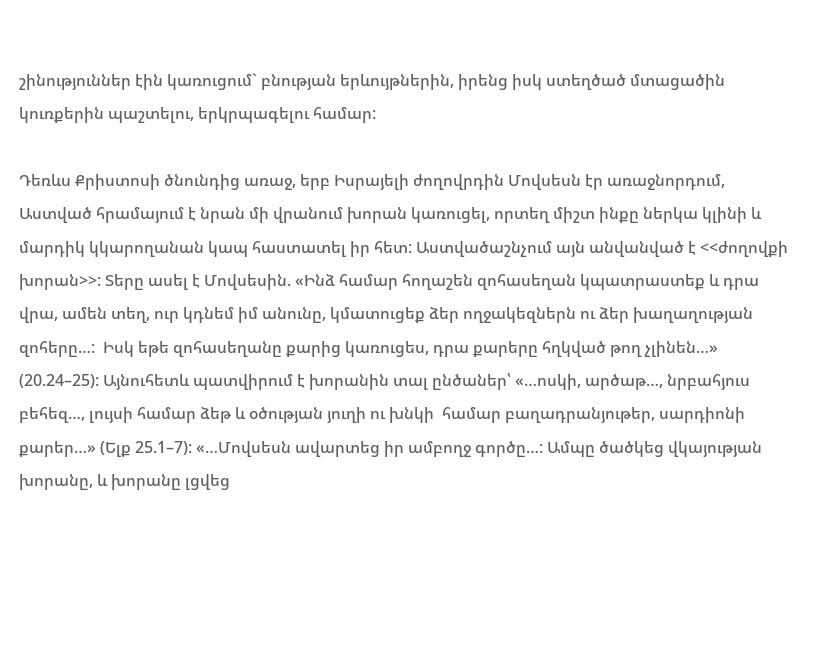շինություններ էին կառուցում` բնության երևույթներին, իրենց իսկ ստեղծած մտացածին կուռքերին պաշտելու, երկրպագելու համար:

Դեռևս Քրիստոսի ծնունդից առաջ, երբ Իսրայելի ժողովրդին Մովսեսն էր առաջնորդում, Աստված հրամայում է նրան մի վրանում խորան կառուցել, որտեղ միշտ ինքը ներկա կլինի և մարդիկ կկարողանան կապ հաստատել իր հետ: Աստվածաշնչում այն անվանված է <<ժողովքի խորան>>: Տերը ասել է Մովսեսին. «Ինձ համար հողաշեն զոհասեղան կպատրաստեք և դրա վրա, ամեն տեղ, ուր կդնեմ իմ անունը, կմատուցեք ձեր ողջակեզներն ու ձեր խաղաղության զոհերը…:  Իսկ եթե զոհասեղանը քարից կառուցես, դրա քարերը հղկված թող չլինեն…» (20.24–25): Այնուհետև պատվիրում է խորանին տալ ընծաներ՝ «…ոսկի, արծաթ…, նրբահյուս բեհեզ…, լույսի համար ձեթ և օծության յուղի ու խնկի  համար բաղադրանյութեր, սարդիոնի քարեր…» (Ելք 25.1–7): «…Մովսեսն ավարտեց իր ամբողջ գործը…: Ամպը ծածկեց վկայության խորանը, և խորանը լցվեց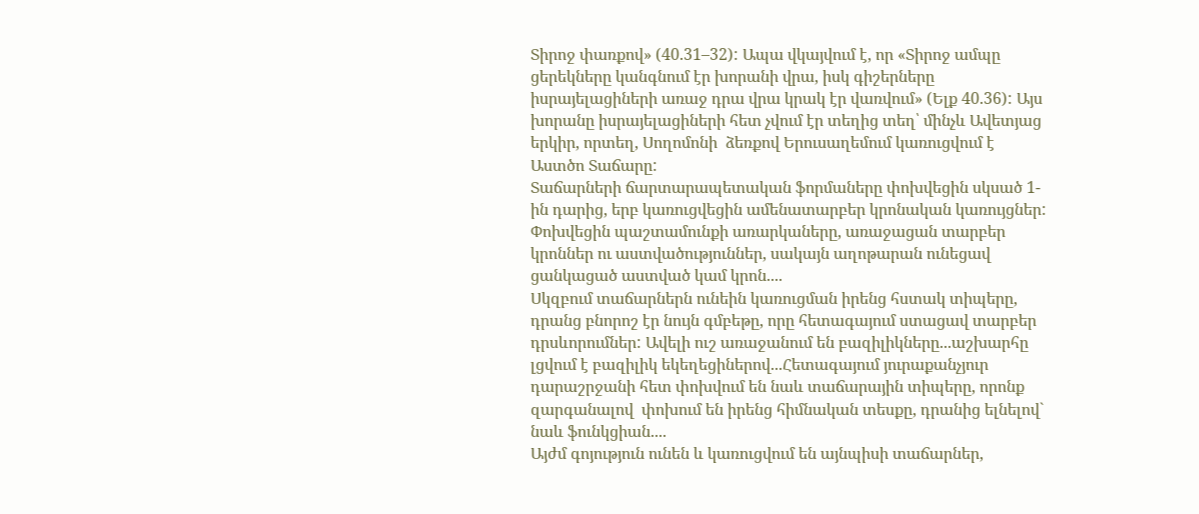Տիրոջ փառքով» (40.31–32): Ապա վկայվում է, որ «Տիրոջ ամպը ցերեկները կանգնում էր խորանի վրա, իսկ գիշերները իսրայելացիների առաջ դրա վրա կրակ էր վառվում» (Ելք 40.36): Այս  խորանը իսրայելացիների հետ չվում էր տեղից տեղ՝ մինչև Ավետյաց երկիր, որտեղ, Սողոմոնի  ձեռքով Երուսաղեմում կառուցվում է Աստծո Տաճարը:
Տաճարների ճարտարապետական ֆորմաները փոխվեցին սկսած 1-ին դարից, երբ կառուցվեցին ամենատարբեր կրոնական կառույցներ: Փոխվեցին պաշտամունքի առարկաները, առաջացան տարբեր կրոններ ու աստվածություններ, սակայն աղոթարան ունեցավ ցանկացած աստված կամ կրոն....
Սկզբում տաճարներն ունեին կառուցման իրենց հստակ տիպերը, դրանց բնորոշ էր նույն գմբեթը, որը հետագայում ստացավ տարբեր դրսևորումներ: Ավելի ուշ առաջանում են բազիլիկները...աշխարհը լցվում է բազիլիկ եկեղեցիներով...Հետագայում յուրաքանչյուր դարաշրջանի հետ փոխվում են նաև տաճարային տիպերը, որոնք զարգանալով  փոխում են իրենց հիմնական տեսքը, դրանից ելնելով` նաև ֆունկցիան....
Այժմ գոյություն ունեն և կառուցվում են այնպիսի տաճարներ,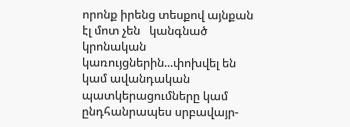որոնք իրենց տեսքով այնքան էլ մոտ չեն   կանգնած կրոնական կառույցներին...փոխվել են կամ ավանդական պատկերացումները կամ ընդհանրապես սրբավայր-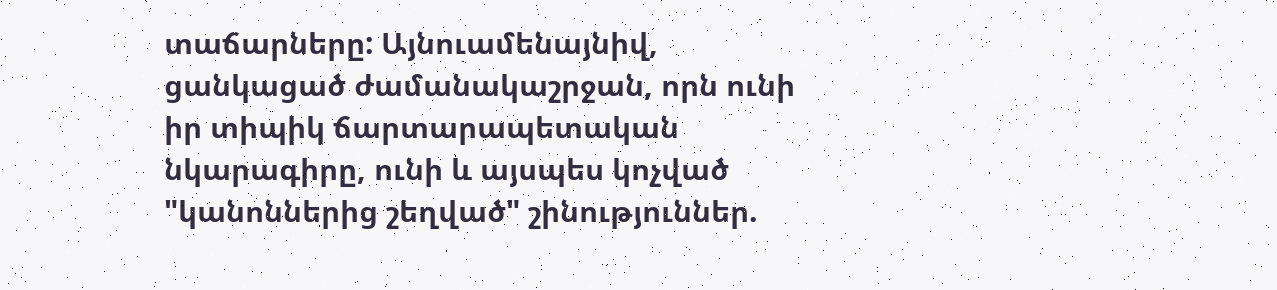տաճարները: Այնուամենայնիվ, ցանկացած ժամանակաշրջան, որն ունի իր տիպիկ ճարտարապետական նկարագիրը, ունի և այսպես կոչված "կանոններից շեղված" շինություններ.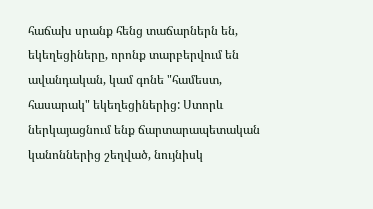հաճախ սրանք հենց տաճարներն են, եկեղեցիները, որոնք տարբերվում են ավանդական, կամ գոնե "համեստ, հասարակ" եկեղեցիներից: Ստորև ներկայացնում ենք ճարտարապետական կանոններից շեղված, նույնիսկ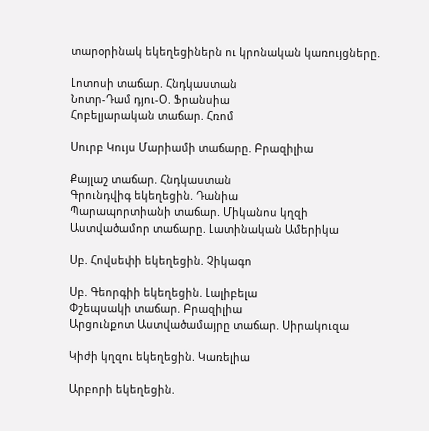տարօրինակ եկեղեցիներն ու կրոնական կառույցները.

Լոտոսի տաճար. Հնդկաստան
Նոտր-Դամ դյու-Օ. Ֆրանսիա
Հոբելյարական տաճար. Հռոմ

Սուրբ Կույս Մարիամի տաճարը. Բրազիլիա

Քայլաշ տաճար. Հնդկաստան
Գրունդվիգ եկեղեցին. Դանիա
Պարապորտիանի տաճար. Միկանոս կղզի
Աստվածամոր տաճարը. Լատինական Ամերիկա

Սբ. Հովսեփի եկեղեցին. Չիկագո

Սբ. Գեորգիի եկեղեցին. Լալիբելա
Փշեպսակի տաճար. Բրազիլիա
Արցունքոտ Աստվածամայրը տաճար. Սիրակուզա

Կիժի կղզու եկեղեցին. Կառելիա

Արբորի եկեղեցին.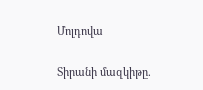Մոլդովա

Տիրանի մազկիթը.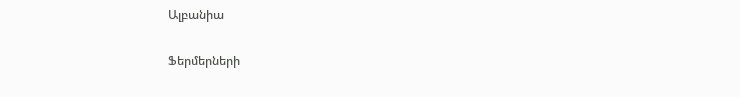Ալբանիա

Ֆերմերների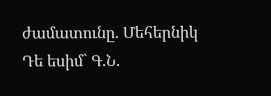ժամատունը. Մեհերնիկ
Դե եսիմ` Գ.Ն.